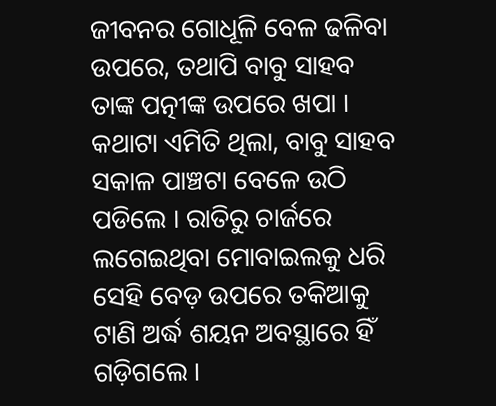ଜୀବନର ଗୋଧୂଳି ବେଳ ଢଳିବା ଉପରେ, ତଥାପି ବାବୁ ସାହବ ତାଙ୍କ ପତ୍ନୀଙ୍କ ଉପରେ ଖପା । କଥାଟା ଏମିତି ଥିଲା, ବାବୁ ସାହବ ସକାଳ ପାଞ୍ଚଟା ବେଳେ ଉଠି ପଡିଲେ । ରାତିରୁ ଚାର୍ଜରେ ଲଗେଇଥିବା ମୋବାଇଲକୁ ଧରି ସେହି ବେଡ଼ ଉପରେ ତକିଆକୁ ଟାଣି ଅର୍ଦ୍ଧ ଶୟନ ଅବସ୍ଥାରେ ହିଁ ଗଡ଼ିଗଲେ ।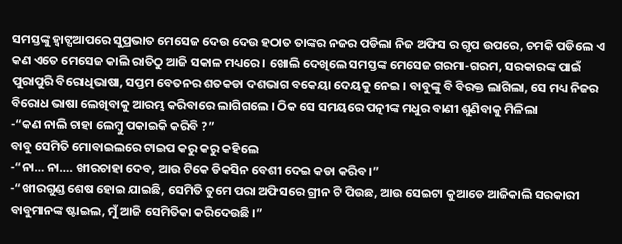ସମସ୍ତଙ୍କୁ ହ୍ଵାଟ୍ସଆପରେ ସୁପ୍ରଭାତ ମେସେଜ ଦେଉ ଦେଉ ହଠାତ ତାଙ୍କର ନଜର ପଡିଲା ନିଜ ଅଫିସ ର ଗୃପ ଉପରେ, ଚମକି ପଡିଲେ ଏ କଣ ଏତେ ମେସେଜ କାଲି ରାତିଠୁ ଆଜି ସକାଳ ମଧ୍ୟରେ । ଖୋଲି ଦେଖିଲେ ସମସ୍ତଙ୍କ ମେସେଜ ଗରମା-ଗରମ, ସରକାରଙ୍କ ପାଇଁ ପୁରାପୁରି ବିରୋଧିଭାଷା, ସପ୍ତମ ବେତନର ଶତକଡା ଦଶଭାଗ ବକେୟା ଦେୟକୁ ନେଇ । ବାବୁଙ୍କୁ ବି ବିରକ୍ତ ଲାଗିଲା, ସେ ମଧ୍ୟ ନିଜର ବିରୋଧ ଭାଷା ଲେଖିବାକୁ ଆରମ୍ଭ କରିବାରେ ଲାଗିଗଲେ । ଠିକ ସେ ସମୟରେ ପତ୍ନୀଙ୍କ ମଧୁର ବାଣୀ ଶୁଣିବାକୁ ମିଳିଲା
-“କଣ ନାଲି ଚାହା ଲେମ୍ବୁ ପକାଇକି କରିବି ?”
ବାବୁ ସେମିତି ମୋବାଇଲରେ ଟାଇପ କରୁ କରୁ କହିଲେ
-“ନା… ନା…. ଖୀରଚାହା ଦେବ, ଆଉ ଟିକେ ଡିକସିନ ବେଶୀ ଦେଇ କଡା କରିବ।”
-“ଖୀରଗୁଣ୍ଡ ଶେଷ ହୋଇ ଯାଇଛି, ସେମିତି ତୁମେ ପରା ଅଫିସରେ ଗ୍ରୀନ ଟି ପିଉଛ, ଆଉ ସେଇଟା କୁଆଡେ ଆଜିକାଲି ସରକାରୀ ବାବୁମାନଙ୍କ ଷ୍ଟାଇଲ, ମୁଁ ଆଜି ସେମିତିକା କରିଦେଉଛି ।”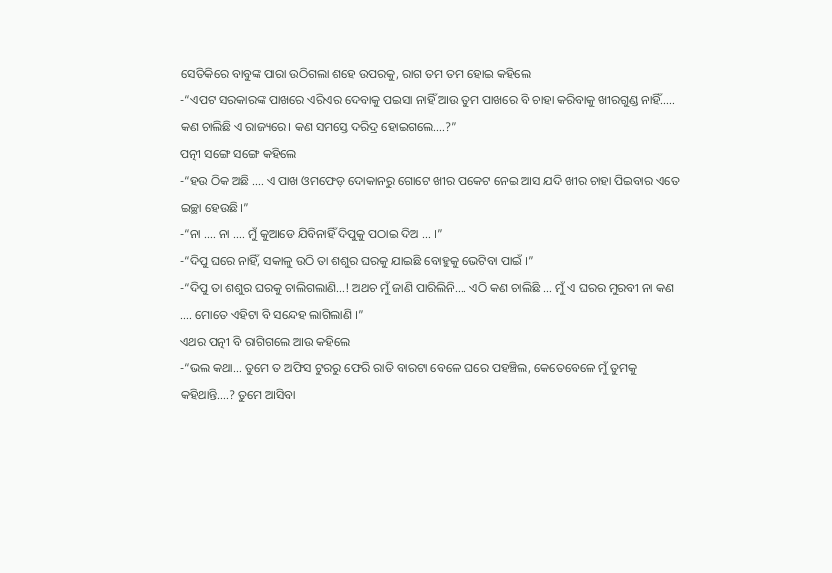ସେତିକିରେ ବାବୁଙ୍କ ପାରା ଉଠିଗଲା ଶହେ ଉପରକୁ, ରାଗ ତମ ତମ ହୋଇ କହିଲେ
-“ଏପଟ ସରକାରଙ୍କ ପାଖରେ ଏରିଏର ଦେବାକୁ ପଇସା ନାହିଁ ଆଉ ତୁମ ପାଖରେ ବି ଚାହା କରିବାକୁ ଖୀରଗୁଣ୍ଡ ନାହିଁ….. କଣ ଚାଲିଛି ଏ ରାଜ୍ୟରେ। କଣ ସମସ୍ତେ ଦରିଦ୍ର ହୋଇଗଲେ….?”
ପତ୍ନୀ ସଙ୍ଗେ ସଙ୍ଗେ କହିଲେ
-“ହଉ ଠିକ ଅଛି …. ଏ ପାଖ ଓମଫେଡ଼ ଦୋକାନରୁ ଗୋଟେ ଖୀର ପକେଟ ନେଇ ଆସ ଯଦି ଖୀର ଚାହା ପିଇବାର ଏତେ ଇଚ୍ଛା ହେଉଛି।”
-“ନା …. ନା …. ମୁଁ କୁଆଡେ ଯିବିନାହିଁ ଦିପୁକୁ ପଠାଇ ଦିଅ … ।”
-“ଦିପୁ ଘରେ ନାହିଁ, ସକାଳୁ ଉଠି ତା ଶଶୁର ଘରକୁ ଯାଇଛି ବୋହୁକୁ ଭେଟିବା ପାଇଁ ।”
-“ଦିପୁ ତା ଶଶୁର ଘରକୁ ଚାଲିଗଲାଣି…! ଅଥଚ ମୁଁ ଜାଣି ପାରିଲିନି…. ଏଠି କଣ ଚାଲିଛି … ମୁଁ ଏ ଘରର ମୁରବୀ ନା କଣ …. ମୋତେ ଏହିଟା ବି ସନ୍ଦେହ ଲାଗିଲାଣି ।”
ଏଥର ପତ୍ନୀ ବି ରାଗିଗଲେ ଆଉ କହିଲେ
-“ଭଲ କଥା… ତୁମେ ତ ଅଫିସ ଟୁରରୁ ଫେରି ରାତି ବାରଟା ବେଳେ ଘରେ ପହଞ୍ଚିଲ, କେତେବେଳେ ମୁଁ ତୁମକୁ କହିଥାନ୍ତି….? ତୁମେ ଆସିବା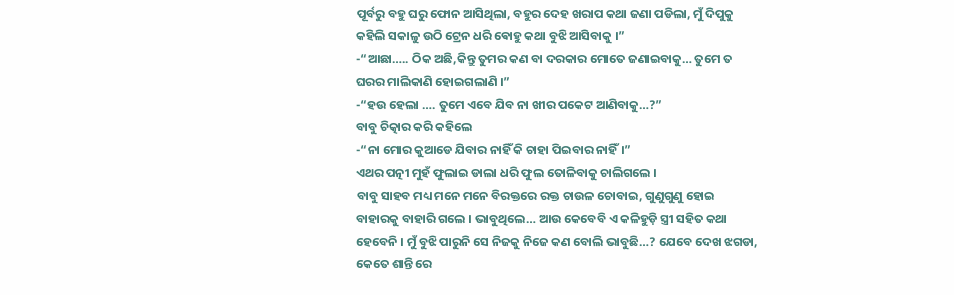ପୂର୍ବରୁ ବହୁ ଘରୁ ଫୋନ ଆସିଥିଲା, ବହୁର ଦେହ ଖରାପ କଥା ଜଣା ପଡିଲା, ମୁଁ ଦିପୁକୁ କହିଲି ସକାଳୁ ଉଠି ଟ୍ରେନ ଧରି ଵୋହୁ କଥା ବୁଝି ଆସିବାକୁ ।”
-“ଆଛା….. ଠିକ ଅଛି,କିନ୍ତୁ ତୁମର କଣ ବା ଦରକାର ମୋତେ ଜଣାଇବାକୁ… ତୁମେ ତ ଘରର ମାଲିକାଣି ହୋଇଗଲାଣି ।”
-“ହଉ ହେଲା …. ତୁମେ ଏବେ ଯିବ ନା ଖୀର ପକେଟ ଆଣିବାକୁ…?”
ବାବୁ ଚିତ୍କାର କରି କହିଲେ
-“ନା ମୋର କୁଆଡେ ଯିବାର ନାହିଁ କି ଚାହା ପିଇବାର ନାହିଁ।”
ଏଥର ପତ୍ନୀ ମୁହଁ ଫୁଲାଇ ଡାଲା ଧରି ଫୁଲ ତୋଳିବାକୁ ଚାଲିଗଲେ ।
ବାବୁ ସାହବ ମଧ୍ୟ ମନେ ମନେ ବିରକ୍ତରେ ରକ୍ତ ଚାଉଳ ଚୋବାଇ, ଗୁଣୁଗୁଣୁ ହୋଇ ବାହାରକୁ ବାହାରି ଗଲେ । ଭାବୁଥିଲେ… ଆଉ କେବେବି ଏ କଳିହୁଡ଼ି ସ୍ତ୍ରୀ ସହିତ କଥା ହେବେନି । ମୁଁ ବୁଝି ପାରୁନି ସେ ନିଜକୁ ନିଜେ କଣ ବୋଲି ଭାବୁଛି…? ଯେବେ ଦେଖ ଝଗଡା, କେତେ ଶାନ୍ତି ରେ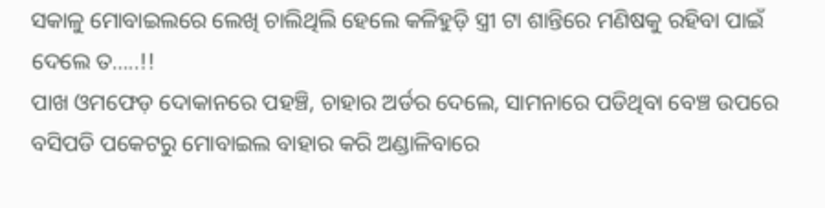ସକାଳୁ ମୋବାଇଲରେ ଲେଖି ଚାଲିଥିଲି ହେଲେ କଳିହୁଡ଼ି ସ୍ତ୍ରୀ ଟା ଶାନ୍ତିରେ ମଣିଷକୁ ରହିବା ପାଇଁ ଦେଲେ ତ…..!!
ପାଖ ଓମଫେଡ଼ ଦୋକାନରେ ପହଞ୍ଚି, ଚାହାର ଅର୍ଡର ଦେଲେ, ସାମନାରେ ପଡିଥିବା ବେଞ୍ଚ ଉପରେ ବସିପଡି ପକେଟରୁ ମୋବାଇଲ ବାହାର କରି ଅଣ୍ଡାଳିବାରେ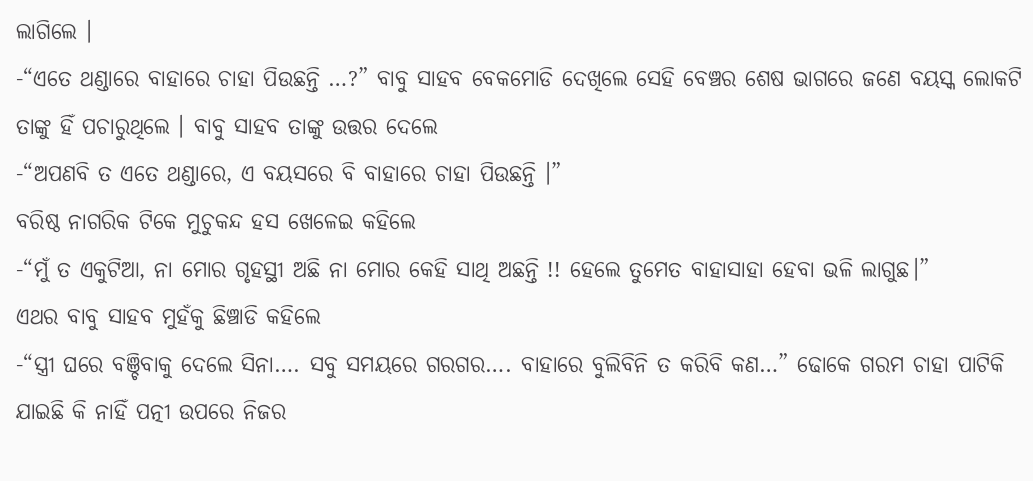ଲାଗିଲେ ।
-“ଏତେ ଥଣ୍ଡାରେ ବାହାରେ ଚାହା ପିଉଛନ୍ତି …?” ବାବୁ ସାହବ ବେକମୋଡି ଦେଖିଲେ ସେହି ବେଞ୍ଚର ଶେଷ ଭାଗରେ ଜଣେ ବୟସ୍କ ଲୋକଟି ତାଙ୍କୁ ହିଁ ପଚାରୁଥିଲେ । ବାବୁ ସାହବ ତାଙ୍କୁ ଉତ୍ତର ଦେଲେ
-“ଅପଣବି ତ ଏତେ ଥଣ୍ଡାରେ, ଏ ବୟସରେ ବି ବାହାରେ ଚାହା ପିଉଛନ୍ତି ।”
ବରିଷ୍ଠ ନାଗରିକ ଟିକେ ମୁଚୁକନ୍ଦ ହସ ଖେଳେଇ କହିଲେ
-“ମୁଁ ତ ଏକୁଟିଆ, ନା ମୋର ଗୃହସ୍ଥୀ ଅଛି ନା ମୋର କେହି ସାଥି ଅଛନ୍ତି !! ହେଲେ ତୁମେତ ବାହାସାହା ହେବା ଭଳି ଲାଗୁଛ।”
ଏଥର ବାବୁ ସାହବ ମୁହଁକୁ ଛିଞ୍ଚାଡି କହିଲେ
-“ସ୍ତ୍ରୀ ଘରେ ବଞ୍ଚିବାକୁ ଦେଲେ ସିନା…. ସବୁ ସମୟରେ ଗରଗର…. ବାହାରେ ବୁଲିବିନି ତ କରିବି କଣ…” ଢୋକେ ଗରମ ଚାହା ପାଟିକି ଯାଇଛି କି ନାହିଁ ପତ୍ନୀ ଉପରେ ନିଜର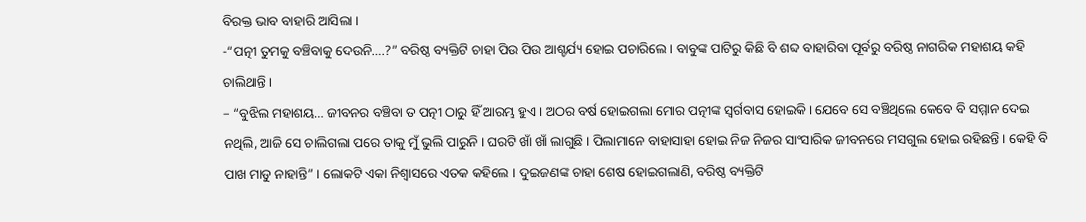ବିରକ୍ତ ଭାବ ବାହାରି ଆସିଲା ।
-“ପତ୍ନୀ ତୁମକୁ ବଞ୍ଚିବାକୁ ଦେଉନି….?” ବରିଷ୍ଠ ବ୍ୟକ୍ତିଟି ଚାହା ପିଉ ପିଉ ଆଶ୍ଚର୍ଯ୍ୟ ହୋଇ ପଚାରିଲେ । ବାବୁଙ୍କ ପାଟିରୁ କିଛି ବି ଶବ୍ଦ ବାହାରିବା ପୂର୍ବରୁ ବରିଷ୍ଠ ନାଗରିକ ମହାଶୟ କହି ଚାଲିଥାନ୍ତି ।
– “ବୁଝିଲ ମହାଶୟ… ଜୀବନର ବଞ୍ଚିବା ତ ପତ୍ନୀ ଠାରୁ ହିଁ ଆରମ୍ଭ ହୁଏ । ଅଠର ବର୍ଷ ହୋଇଗଲା ମୋର ପତ୍ନୀଙ୍କ ସ୍ୱର୍ଗବାସ ହୋଇକି। ଯେବେ ସେ ବଞ୍ଚିଥିଲେ କେବେ ବି ସମ୍ମାନ ଦେଇ ନଥିଲି, ଆଜି ସେ ଚାଲିଗଲା ପରେ ତାକୁ ମୁଁ ଭୁଲି ପାରୁନି । ଘରଟି ଖାଁ ଖାଁ ଲାଗୁଛି । ପିଲାମାନେ ବାହାସାହା ହୋଇ ନିଜ ନିଜର ସାଂସାରିକ ଜୀବନରେ ମସଗୁଲ ହୋଇ ରହିଛନ୍ତି । କେହି ବି ପାଖ ମାଡୁ ନାହାନ୍ତି” । ଲୋକଟି ଏକା ନିଶ୍ୱାସରେ ଏତକ କହିଲେ । ଦୁଇଜଣଙ୍କ ଚାହା ଶେଷ ହୋଇଗଲାଣି, ବରିଷ୍ଠ ବ୍ୟକ୍ତିଟି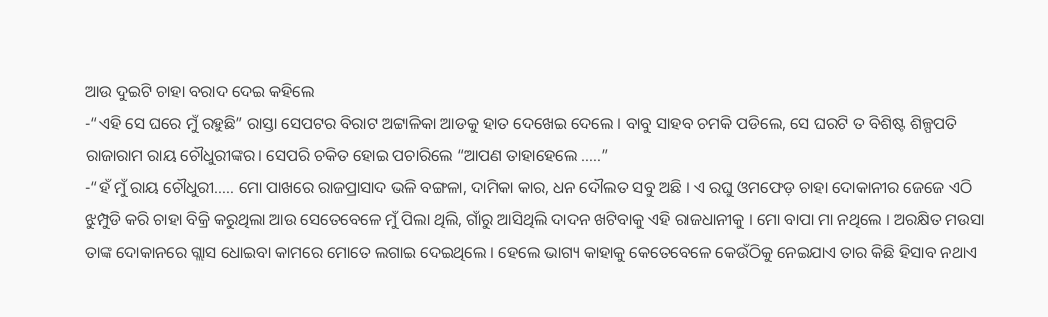ଆଉ ଦୁଇଟି ଚାହା ବରାଦ ଦେଇ କହିଲେ
-“ଏହି ସେ ଘରେ ମୁଁ ରହୁଛି” ରାସ୍ତା ସେପଟର ବିରାଟ ଅଟ୍ଟାଳିକା ଆଡକୁ ହାତ ଦେଖେଇ ଦେଲେ । ବାବୁ ସାହବ ଚମକି ପଡିଲେ, ସେ ଘରଟି ତ ବିଶିଷ୍ଟ ଶିଳ୍ପପତି ରାଜାରାମ ରାୟ ଚୌଧୁରୀଙ୍କର। ସେପରି ଚକିତ ହୋଇ ପଚାରିଲେ “ଆପଣ ତାହାହେଲେ …..”
-“ହଁ ମୁଁ ରାୟ ଚୌଧୁରୀ….. ମୋ ପାଖରେ ରାଜପ୍ରାସାଦ ଭଳି ବଙ୍ଗଳା, ଦାମିକା କାର, ଧନ ଦୌଲତ ସବୁ ଅଛି । ଏ ରଘୁ ଓମଫେଡ଼ ଚାହା ଦୋକାନୀର ଜେଜେ ଏଠି ଝୁମ୍ପୁଡି କରି ଚାହା ବିକ୍ରି କରୁଥିଲା ଆଉ ସେତେବେଳେ ମୁଁ ପିଲା ଥିଲି, ଗାଁରୁ ଆସିଥିଲି ଦାଦନ ଖଟିବାକୁ ଏହି ରାଜଧାନୀକୁ । ମୋ ବାପା ମା ନଥିଲେ । ଅରକ୍ଷିତ ମଉସା ତାଙ୍କ ଦୋକାନରେ ଗ୍ଲାସ ଧୋଇବା କାମରେ ମୋତେ ଲଗାଇ ଦେଇଥିଲେ । ହେଲେ ଭାଗ୍ୟ କାହାକୁ କେତେବେଳେ କେଉଁଠିକୁ ନେଇଯାଏ ତାର କିଛି ହିସାବ ନଥାଏ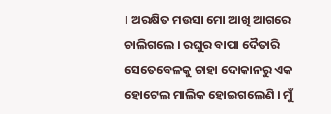। ଅରକ୍ଷିତ ମଉସା ମୋ ଆଖି ଆଗରେ ଚାଲିଗଲେ । ରଘୁର ବାପା ଦୈତାରି ସେତେବେଳକୁ ଚାହା ଦୋକାନରୁ ଏକ ହୋଟେଲ ମାଲିକ ହୋଇଗଲେଣି । ମୁଁ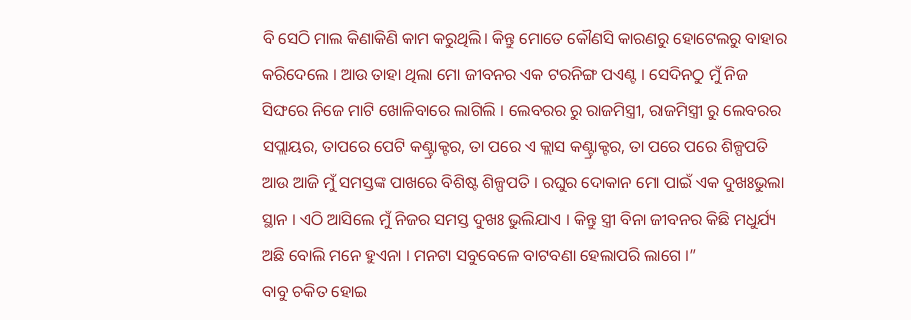ବି ସେଠି ମାଲ କିଣାକିଣି କାମ କରୁଥିଲି। କିନ୍ତୁ ମୋତେ କୌଣସି କାରଣରୁ ହୋଟେଲରୁ ବାହାର କରିଦେଲେ । ଆଉ ତାହା ଥିଲା ମୋ ଜୀବନର ଏକ ଟରନିଙ୍ଗ ପଏଣ୍ଟ । ସେଦିନଠୁ ମୁଁ ନିଜ ସିଙ୍ଘରେ ନିଜେ ମାଟି ଖୋଳିବାରେ ଲାଗିଲି । ଲେବରର ରୁ ରାଜମିସ୍ତ୍ରୀ, ରାଜମିସ୍ତ୍ରୀ ରୁ ଲେବରର ସପ୍ଲାୟର, ତାପରେ ପେଟି କଣ୍ଟ୍ରାକ୍ଟର, ତା ପରେ ଏ କ୍ଲାସ କଣ୍ଟ୍ରାକ୍ଟର, ତା ପରେ ପରେ ଶିଳ୍ପପତି ଆଉ ଆଜି ମୁଁ ସମସ୍ତଙ୍କ ପାଖରେ ବିଶିଷ୍ଟ ଶିଳ୍ପପତି । ରଘୁର ଦୋକାନ ମୋ ପାଇଁ ଏକ ଦୁଖଃଭୁଲା ସ୍ଥାନ । ଏଠି ଆସିଲେ ମୁଁ ନିଜର ସମସ୍ତ ଦୁଖଃ ଭୁଲିଯାଏ । କିନ୍ତୁ ସ୍ତ୍ରୀ ବିନା ଜୀବନର କିଛି ମଧୁର୍ଯ୍ୟ ଅଛି ବୋଲି ମନେ ହୁଏନା । ମନଟା ସବୁବେଳେ ବାଟବଣା ହେଲାପରି ଲାଗେ ।”
ବାବୁ ଚକିତ ହୋଇ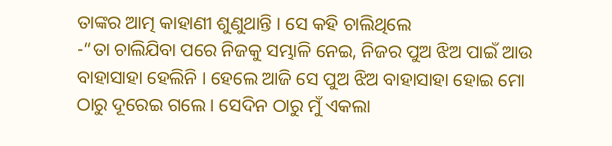ତାଙ୍କର ଆତ୍ମ କାହାଣୀ ଶୁଣୁଥାନ୍ତି । ସେ କହି ଚାଲିଥିଲେ
-“ତା ଚାଲିଯିବା ପରେ ନିଜକୁ ସମ୍ଭାଳି ନେଇ, ନିଜର ପୁଅ ଝିଅ ପାଇଁ ଆଉ ବାହାସାହା ହେଲିନି । ହେଲେ ଆଜି ସେ ପୁଅ ଝିଅ ବାହାସାହା ହୋଇ ମୋ ଠାରୁ ଦୂରେଇ ଗଲେ । ସେଦିନ ଠାରୁ ମୁଁ ଏକଲା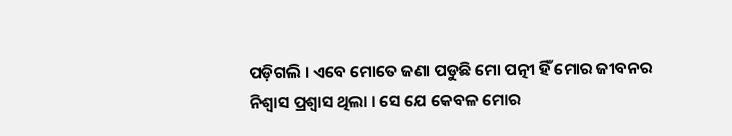ପଡ଼ିଗଲି । ଏବେ ମୋତେ ଜଣା ପଡୁଛି ମୋ ପତ୍ନୀ ହିଁ ମୋର ଜୀବନର ନିଶ୍ୱାସ ପ୍ରଶ୍ୱାସ ଥିଲା । ସେ ଯେ କେବଳ ମୋର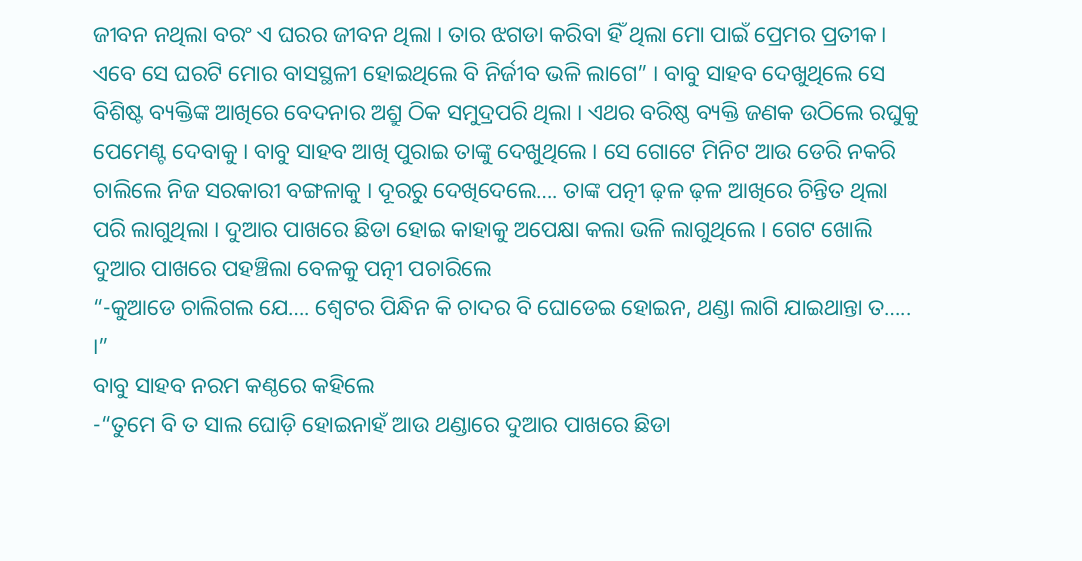ଜୀବନ ନଥିଲା ବରଂ ଏ ଘରର ଜୀବନ ଥିଲା । ତାର ଝଗଡା କରିବା ହିଁ ଥିଲା ମୋ ପାଇଁ ପ୍ରେମର ପ୍ରତୀକ। ଏବେ ସେ ଘରଟି ମୋର ବାସସ୍ଥଳୀ ହୋଇଥିଲେ ବି ନିର୍ଜୀବ ଭଳି ଲାଗେ” । ବାବୁ ସାହବ ଦେଖୁଥିଲେ ସେ ବିଶିଷ୍ଟ ବ୍ୟକ୍ତିଙ୍କ ଆଖିରେ ବେଦନାର ଅଶ୍ରୁ ଠିକ ସମୁଦ୍ରପରି ଥିଲା । ଏଥର ବରିଷ୍ଠ ବ୍ୟକ୍ତି ଜଣକ ଉଠିଲେ ରଘୁକୁ ପେମେଣ୍ଟ ଦେବାକୁ । ବାବୁ ସାହବ ଆଖି ପୁରାଇ ତାଙ୍କୁ ଦେଖୁଥିଲେ । ସେ ଗୋଟେ ମିନିଟ ଆଉ ଡେରି ନକରି ଚାଲିଲେ ନିଜ ସରକାରୀ ବଙ୍ଗଳାକୁ । ଦୂରରୁ ଦେଖିଦେଲେ…. ତାଙ୍କ ପତ୍ନୀ ଢ଼ଳ ଢ଼ଳ ଆଖିରେ ଚିନ୍ତିତ ଥିଲା ପରି ଲାଗୁଥିଲା । ଦୁଆର ପାଖରେ ଛିଡା ହୋଇ କାହାକୁ ଅପେକ୍ଷା କଲା ଭଳି ଲାଗୁଥିଲେ । ଗେଟ ଖୋଲି ଦୁଆର ପାଖରେ ପହଞ୍ଚିଲା ବେଳକୁ ପତ୍ନୀ ପଚାରିଲେ
“-କୁଆଡେ ଚାଲିଗଲ ଯେ…. ଶ୍ୱେଟର ପିନ୍ଧିନ କି ଚାଦର ବି ଘୋଡେଇ ହୋଇନ, ଥଣ୍ଡା ଲାଗି ଯାଇଥାନ୍ତା ତ….. ।”
ବାବୁ ସାହବ ନରମ କଣ୍ଠରେ କହିଲେ
-“ତୁମେ ବି ତ ସାଲ ଘୋଡ଼ି ହୋଇନାହଁ ଆଉ ଥଣ୍ଡାରେ ଦୁଆର ପାଖରେ ଛିଡା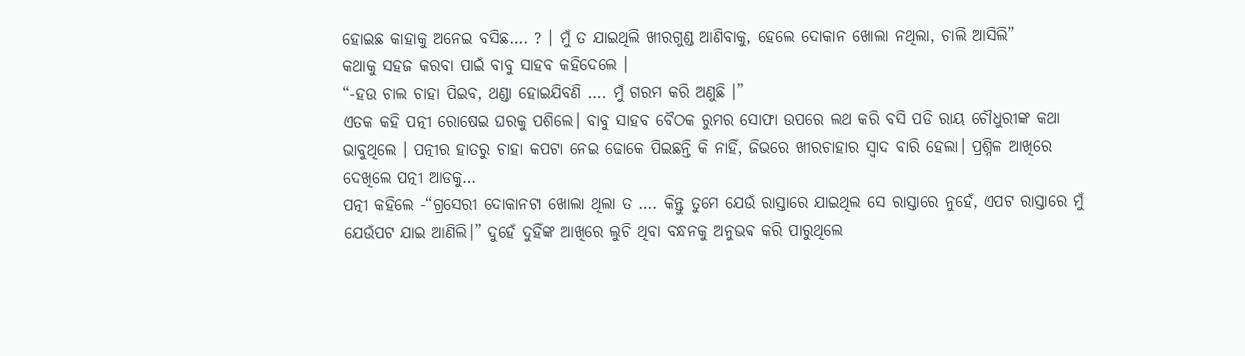ହୋଇଛ କାହାକୁ ଅନେଇ ବସିଛ…. ? । ମୁଁ ତ ଯାଇଥିଲି ଖୀରଗୁଣ୍ଡ ଆଣିବାକୁ, ହେଲେ ଦୋକାନ ଖୋଲା ନଥିଲା, ଚାଲି ଆସିଲି”
କଥାକୁ ସହଜ କରବା ପାଇଁ ବାବୁ ସାହବ କହିଦେଲେ ।
“-ହଉ ଚାଲ ଚାହା ପିଇବ, ଥଣ୍ଡା ହୋଇଯିବଣି …. ମୁଁ ଗରମ କରି ଅଣୁଛି ।”
ଏତକ କହି ପତ୍ନୀ ରୋଷେଇ ଘରକୁ ପଶିଲେ। ବାବୁ ସାହବ ବୈଠକ ରୁମର ସୋଫା ଉପରେ ଲଥ କରି ବସି ପଡି ରାୟ ଚୌଧୁରୀଙ୍କ କଥା ଭାବୁଥିଲେ । ପତ୍ନୀର ହାତରୁ ଚାହା କପଟା ନେଇ ଢୋକେ ପିଇଛନ୍ତି କି ନାହିଁ, ଜିଭରେ ଖୀରଚାହାର ସ୍ୱାଦ ବାରି ହେଲା। ପ୍ରଶ୍ନିଳ ଆଖିରେ ଦେଖିଲେ ପତ୍ନୀ ଆଡକୁ…
ପତ୍ନୀ କହିଲେ -“ଗ୍ରସେରୀ ଦୋକାନଟା ଖୋଲା ଥିଲା ତ …. କିନ୍ତୁ ତୁମେ ଯେଉଁ ରାସ୍ତାରେ ଯାଇଥିଲ ସେ ରାସ୍ତାରେ ନୁହେଁ, ଏପଟ ରାସ୍ତାରେ ମୁଁ ଯେଉଁପଟ ଯାଇ ଆଣିଲି।” ଦୁହେଁ ଦୁହିଁଙ୍କ ଆଖିରେ ଲୁଚି ଥିବା ବନ୍ଧନକୁ ଅନୁଭଵ କରି ପାରୁଥିଲେ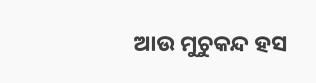ଆଉ ମୁଚୁକନ୍ଦ ହସ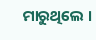ମାରୁଥିଲେ ।